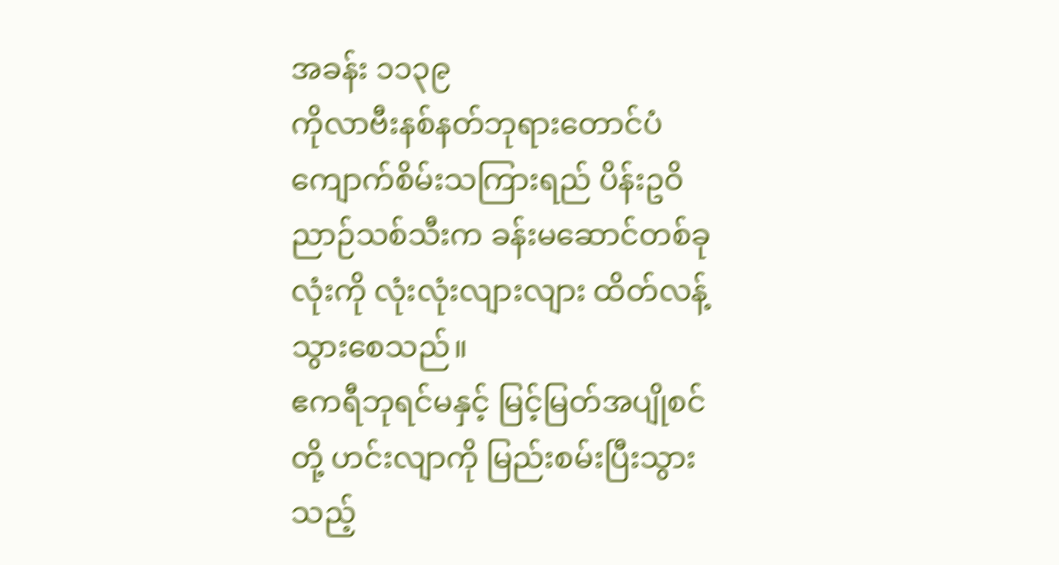အခန်း ၁၁၃၉
ကိုလာဗီးနစ်နတ်ဘုရားတောင်ပံ
ကျောက်စိမ်းသကြားရည် ပိန်းဥဝိညာဉ်သစ်သီးက ခန်းမဆောင်တစ်ခုလုံးကို လုံးလုံးလျားလျား ထိတ်လန့်သွားစေသည်။
ဧကရီဘုရင်မနှင့် မြင့်မြတ်အပျိုစင်တို့ ဟင်းလျာကို မြည်းစမ်းပြီးသွားသည့်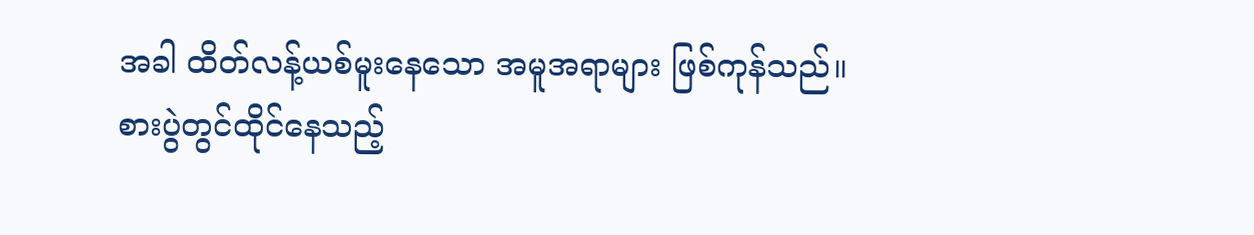အခါ ထိတ်လန့်ယစ်မူးနေသော အမူအရာများ ဖြစ်ကုန်သည်။
စားပွဲတွင်ထိုင်နေသည့်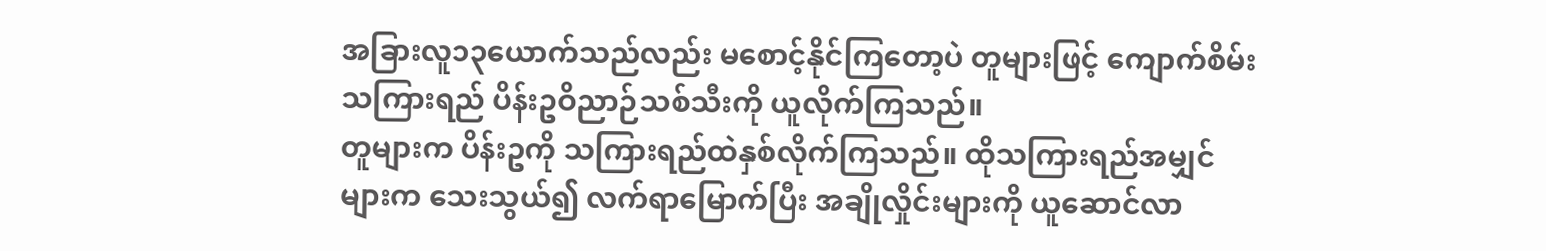အခြားလူ၁၃ယောက်သည်လည်း မစောင့်နိုင်ကြတော့ပဲ တူများဖြင့် ကျောက်စိမ်းသကြားရည် ပိန်းဥဝိညာဉ်သစ်သီးကို ယူလိုက်ကြသည်။
တူများက ပိန်းဥကို သကြားရည်ထဲနှစ်လိုက်ကြသည်။ ထိုသကြားရည်အမျှင်များက သေးသွယ်၍ လက်ရာမြောက်ပြီး အချိုလှိုင်းများကို ယူဆောင်လာ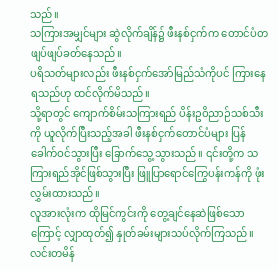သည်။
သကြားအမျှင်များ ဆွဲလိုက်ချိန်၌ ဖီးနစ်ငှက်က တောင်ပံတဖျပ်ဖျပ်ခတ်နေသည်။
ပရိသတ်များလည်း ဖီးနစ်ငှက်အော်မြည်သံကိုပင် ကြားနေရသည်ဟု ထင်လိုက်မိသည်။
သို့ရာတွင် ကျောက်စိမ်းသကြားရည် ပိန်းဥဝိညာဉ်သစ်သီးကို ယူလိုက်ပြီးသည့်အခါ ဖီးနစ်ငှက်တောင်ပံများ ပြန်ခေါက်ဝင်သွားပြီး ခြောက်သွေ့သွားသည်။ ၎င်းတို့က သကြားရည်အိုင်ဖြစ်သွားပြီး ဖြူပြာရောင်ကြွေပန်းကန်ကို ဖုံးလွှမ်းထားသည်။
လူအားလုံးက ထိုမြင်ကွင်းကို တွေ့ချင်နေဆဲဖြစ်သောကြောင့် လျှာထုတ်၍ နှုတ်ခမ်းများသပ်လိုက်ကြသည်။
လင်းတမိန်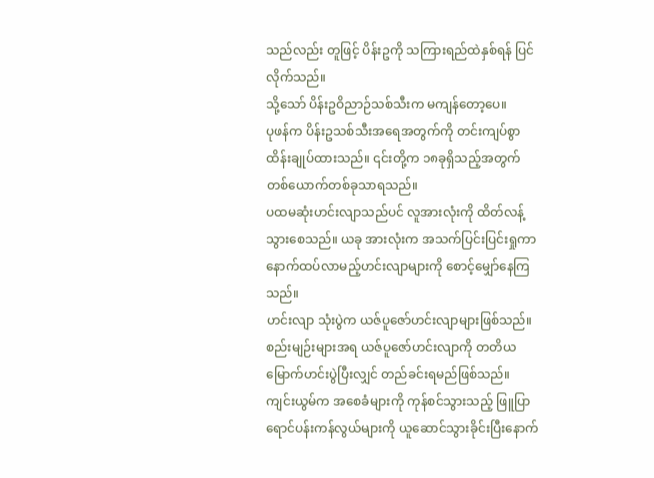သည်လည်း တူဖြင့် ပိန်းဥကို သကြားရည်ထဲနှစ်ရန် ပြင်လိုက်သည်။
သို့သော် ပိန်းဥဝိညာဉ်သစ်သီးက မကျန်တော့ပေ။
ပုဖန်က ပိန်းဥသစ်သီးအရေအတွက်ကို တင်းကျပ်စွာ ထိန်းချုပ်ထားသည်။ ၎င်းတို့က ၁၈ခုရှိသည့်အတွက် တစ်ယောက်တစ်ခုသာရသည်။
ပထမဆုံးဟင်းလျာသည်ပင် လူအားလုံးကို ထိတ်လန့်သွားစေသည်။ ယခု အားလုံးက အသက်ပြင်းပြင်းရှုကာ နောက်ထပ်လာမည့်ဟင်းလျာများကို စောင့်မျှော်နေကြသည်။
ဟင်းလျာ သုံးပွဲက ယဇ်ပူဇော်ဟင်းလျာများဖြစ်သည်။
စည်းမျဉ်းများအရ ယဇ်ပူဇော်ဟင်းလျာကို တတိယမြောက်ဟင်းပွဲပြီးလျှင် တည်ခင်းရမည်ဖြစ်သည်။
ကျင်းယွမ်က အစေခံများကို ကုန်စင်သွားသည့် ဖြူပြာရောင်ပန်းကန်လွယ်များကို ယူဆောင်သွားခိုင်းပြီးနောက်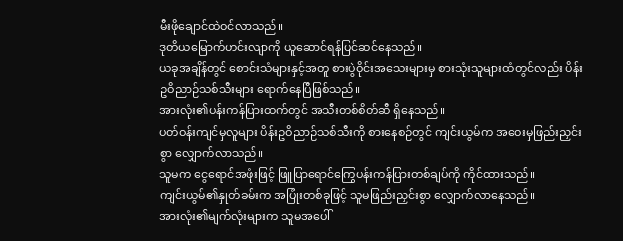မီးဖိုချောင်ထဲဝင်လာသည်။
ဒုတိယမြောက်ဟင်းလျာကို ယူဆောင်ရန်ပြင်ဆင်နေသည်။
ယခုအချိန်တွင် စောင်းသံများနှင့်အတူ စားပွဲဝိုင်းအသေးများမှ စားသုံးသူများထံတွင်လည်း ပိန်းဥဝိညာဉ်သစ်သီးများ ရောက်နေပြီဖြစ်သည်။
အားလုံး၏ပန်းကန်ပြားထက်တွင် အသီးတစ်စိတ်ဆီ ရှိနေသည်။
ပတ်ဝန်းကျင်မှလူများ ပိန်းဥဝိညာဉ်သစ်သီးကို စားနေစဉ်တွင် ကျင်းယွမ်က အဝေးမှဖြည်းညှင်းစွာ လျှောက်လာသည်။
သူမက ငွေရောင်အဖုံးဖြင့် ဖြူပြာရောင်ကြွေပန်းကန်ပြားတစ်ချပ်ကို ကိုင်ထားသည်။
ကျင်းယွမ်၏နှုတ်ခမ်းက အပြုံးတစ်ခုဖြင့် သူမဖြည်းညှင်းစွာ လျှောက်လာနေသည်။
အားလုံး၏မျက်လုံးများက သူမအပေါ်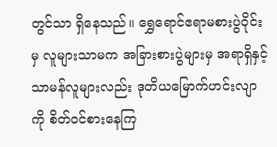တွင်သာ ရှိနေသည်။ ရွှေရောင်ဧရာမစားပွဲဝိုင်းမှ လူများသာမက အခြားစားပွဲများမှ အရာရှိနှင့် သာမန်လူများလည်း ဒုတိယမြောက်ဟင်းလျာကို စိတ်ဝင်စားနေကြ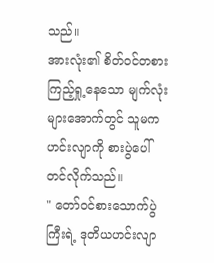သည်။
အားလုံး၏ စိတ်ဝင်တစားကြည့်ရှု့နေသော မျက်လုံးများအောက်တွင် သူမကဟင်းလျာကို စားပွဲပေါ်တင်လိုက်သည်။
" တော်ဝင်စားသောက်ပွဲကြီးရဲ့ ဒုတိယဟင်းလျာ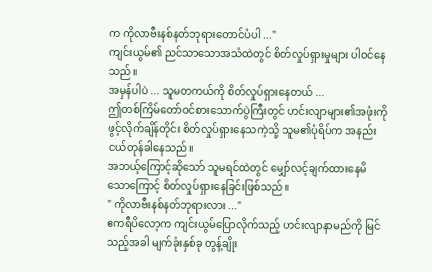က ကိုလာဗီးနစ်နတ်ဘုရားတောင်ပံပါ ..."
ကျင်းယွမ်၏ ညင်သာသောအသံထဲတွင် စိတ်လှုပ်ရှားမှုများ ပါဝင်နေသည်။
အမှန်ပါပဲ ... သူမတကယ်ကို စိတ်လှုပ်ရှားနေတယ် ...
ဤတစ်ကြိမ်တော်ဝင်စားသောက်ပွဲကြီးတွင် ဟင်းလျာများ၏အဖုံးကို ဖွင့်လိုက်ချိန်တိုင်း စိတ်လှုပ်ရှားနေသကဲ့သို့ သူမ၏ပုံရိပ်က အနည်းငယ်တုန်ခါနေသည်။
အဘယ့်ကြောင့်ဆိုသော် သူမရင်ထဲတွင် မျှော်လင့်ချက်ထားနေမိသောကြောင့် စိတ်လှုပ်ရှားနေခြင်းဖြစ်သည်။
" ကိုလာဗီးနစ်နတ်ဘုရားလား ..."
ဧကရီပိလော့က ကျင်းယွမ်ပြောလိုက်သည့် ဟင်းလျာနာမည်ကို မြင်သည့်အခါ မျက်ခုံးနှစ်ခု တွန့်ချိုး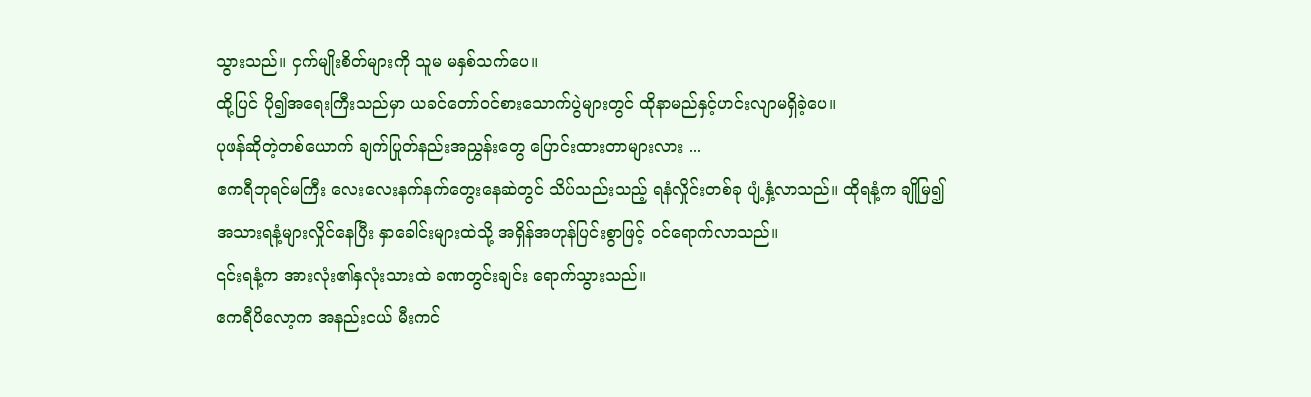သွားသည်။ ငှက်မျိုးစိတ်များကို သူမ မနှစ်သက်ပေ။
ထို့ပြင် ပို၍အရေးကြီးသည်မှာ ယခင်တော်ဝင်စားသောက်ပွဲများတွင် ထိုနာမည်နှင့်ဟင်းလျာမရှိခဲ့ပေ။
ပုဖန်ဆိုတဲ့တစ်ယောက် ချက်ပြုတ်နည်းအညွှန်းတွေ ပြောင်းထားတာများလား ...
ဧကရီဘုရင်မကြီး လေးလေးနက်နက်တွေးနေဆဲတွင် သိပ်သည်းသည့် ရနံလှိုင်းတစ်ခု ပျံ့နှံ့လာသည်။ ထိုရနံ့က ချိုမြ၍ အသားရနံ့များလှိုင်နေပြီး နှာခေါင်းများထဲသို့ အရှိန်အဟုန်ပြင်းစွာဖြင့် ဝင်ရောက်လာသည်။
၎င်းရနံ့က အားလုံး၏နှလုံးသားထဲ ခဏတွင်းချင်း ရောက်သွားသည်။
ဧကရီပိလော့က အနည်းငယ် မီးကင်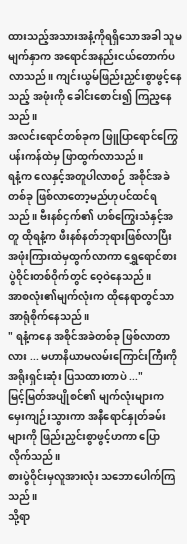ထားသည့်အသားအနံ့ကိုရရှိသောအခါ သူမမျက်နှာက အရောင်အနည်းငယ်တောက်ပလာသည်။ ကျင်းယွမ်ဖြည်းညှင်းစွာဖွင့်နေသည့် အဖုံးကို ခေါင်းစောင်း၍ ကြည့နေသည်။
အလင်းရောင်တစ်ခုက ဖြူပြာရောင်ကြွေပန်းကန်ထဲမှ ဖြာထွက်လာသည်။
ရနံ့က လေနှင့်အတူပါလာစဉ် အစိုင်အခဲတစ်ခု ဖြစ်လာတော့မည်ဟုပင်ထင်ရသည်။ ဗီးနစ်ငှက်၏ ဟစ်ကြွေးသံနှင့်အတူ ထိုရနံ့က ဖီးနစ်နတ်ဘုရားဖြစ်လာပြီး အဖုံးကြားထဲမှထွက်လာကာ ရွှေရောင်စားပွဲဝိုင်းတစ်ဝိုက်တွင် ဝေ့ဝဲနေသည်။
အာစလုံး၏မျက်လုံးက ထိုနေရာတွင်သာ အာရုံစိုက်နေသည်။
" ရနံ့ကနေ အစိုင်အခဲတစ်ခု ဖြစ်လာတာလား ... မဟာနိယာမလမ်းကြောင်းကြီးကို အရိုးရှင်းဆုံး ပြသထားတာပဲ ..."
မြင့်မြတ်အပျိုစင်၏ မျက်လုံးများက မှေးကျဉ်းသွားကာ အနီရောင်နှုတ်ခမ်းများကို ဖြည်းညှင်းစွာဖွင့်ဟကာ ပြောလိုက်သည်။
စားပွဲဝိုင်းမှလူအားလုံး သဘောပေါက်ကြသည်။
သို့ရာ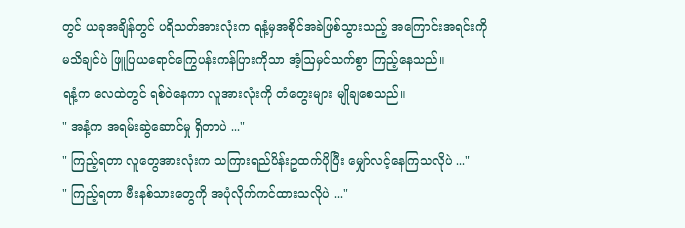တွင် ယခုအချိန်တွင် ပရိသတ်အားလုံးက ရနံ့မှအစိုင်အခဲဖြစ်သွားသည့် အကြောင်းအရင်းကို မသိချင်ပဲ ဖြူပြယရောင်ကြွေပန်းကန်ပြားကိုသာ အံ့ဩမှင်သက်စွာ ကြည့်နေသည်။
ရနံ့က လေထဲတွင် ရစ်ဝဲနေကာ လူအားလုံးကို တံတွေးများ မျိုချစေသည်။
" အနံ့က အရမ်းဆွဲဆောင်မှု ရှိတာပဲ ..."
" ကြည့်ရတာ လူတွေအားလုံးက သကြားရည်ပိန်းဥထက်ပိုပြီး မျှော်လင့်နေကြသလိုပဲ ..."
" ကြည့်ရတာ ဗီးနစ်သားတွေကို အပုံလိုက်ကင်ထားသလိုပဲ ..."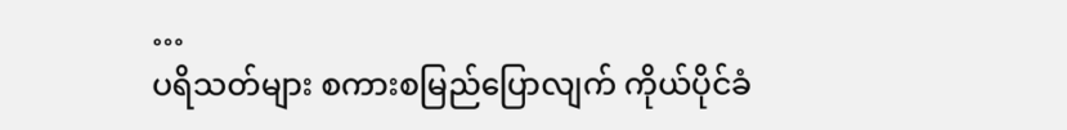…
ပရိသတ်များ စကားစမြည်ပြောလျက် ကိုယ်ပိုင်ခံ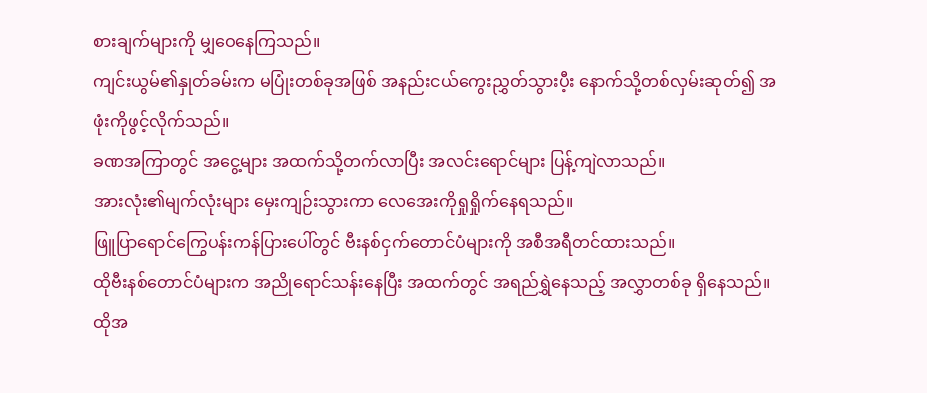စားချက်များကို မျှဝေနေကြသည်။
ကျင်းယွမ်၏နှုတ်ခမ်းက မပြုံးတစ်ခုအဖြစ် အနည်းငယ်ကွေးညွှတ်သွားပီ့း နောက်သို့တစ်လှမ်းဆုတ်၍ အဖုံးကိုဖွင့်လိုက်သည်။
ခဏအကြာတွင် အငွေ့များ အထက်သို့တက်လာပြီး အလင်းရောင်များ ပြန့်ကျဲလာသည်။
အားလုံး၏မျက်လုံးများ မှေးကျဉ်းသွားကာ လေအေးကိုရှုရှိုက်နေရသည်။
ဖြူပြာရောင်ကြွေပန်းကန်ပြားပေါ်တွင် ဗီးနစ်ငှက်တောင်ပံများကို အစီအရီတင်ထားသည်။
ထိုဗီးနစ်တောင်ပံများက အညိုရောင်သန်းနေပြီး အထက်တွင် အရည်ရွှဲနေသည့် အလွှာတစ်ခု ရှိနေသည်။ ထိုအ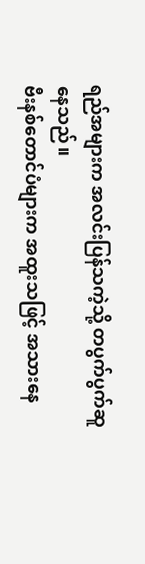ရည်အများက အလင်းပြန်သကဲ့သို့ တပွက်ပွက်ဆူနေသည်။
ဗီးနစ်တောင်ပံများက အထူးသဖြင့် အသားနေ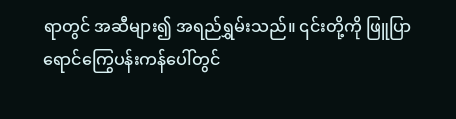ရာတွင် အဆီများ၍ အရည်ရွှမ်းသည်။ ၎င်းတို့ကို ဖြူပြာရောင်ကြွေပန်းကန်ပေါ်တွင်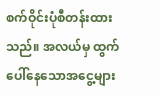စက်ဝိုင်းပုံစီတန်းထားသည်။ အလယ်မှ ထွက်ပေါ်နေသောအငွေ့များ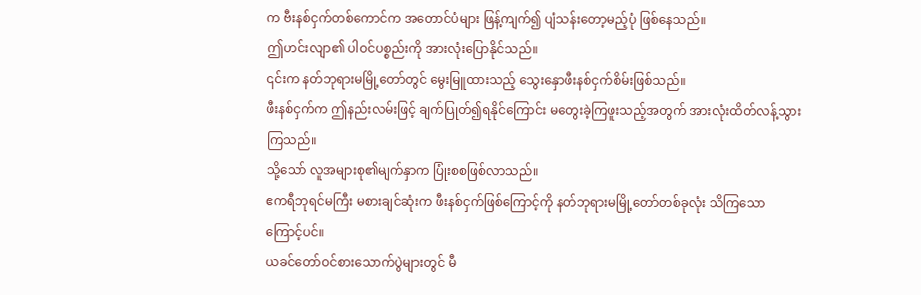က ဗီးနစ်ငှက်တစ်ကောင်က အတောင်ပံများ ဖြန့်ကျက်၍ ပျံသန်းတော့မည့်ပုံ ဖြစ်နေသည်။
ဤဟင်းလျာ၏ ပါဝင်ပစ္စည်းကို အားလုံးပြောနိုင်သည်။
၎င်းက နတ်ဘုရားမမြို့တော်တွင် မွေးမြူထားသည့် သွေးနှောဖီးနစ်ငှက်စိမ်းဖြစ်သည်။
ဖီးနစ်ငှက်က ဤနည်းလမ်းဖြင့် ချက်ပြုတ်၍ရနိုင်ကြောင်း မတွေးခဲ့ကြဖူးသည့်အတွက် အားလုံးထိတ်လန့်သွားကြသည်။
သို့သော် လူအများစု၏မျက်နှာက ပြုံးစစဖြစ်လာသည်။
ဧကရီဘုရင်မကြီး မစားချင်ဆုံးက ဖီးနစ်ငှက်ဖြစ်ကြောင့်ကို နတ်ဘုရားမမြို့တော်တစ်ခုလုံး သိကြသောကြောင့်ပင်။
ယခင်တော်ဝင်စားသောက်ပွဲများတွင် မီ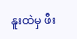နူးထဲမှ ဖီး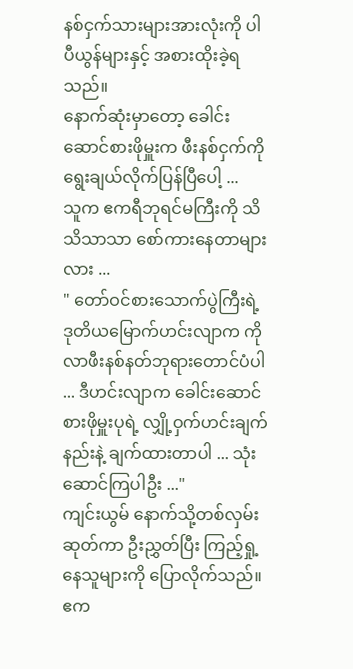နစ်ငှက်သားများအားလုံးကို ပါပီယွန်များနှင့် အစားထိုးခဲ့ရသည်။
နောက်ဆုံးမှာတော့ ခေါင်းဆောင်စားဖိုမှူးက ဖီးနစ်ငှက်ကို ရွေးချယ်လိုက်ပြန်ပြီပေါ့ ...
သူက ဧကရီဘုရင်မကြီးကို သိသိသာသာ စော်ကားနေတာများလား ...
" တော်ဝင်စားသောက်ပွဲကြီးရဲ့ ဒုတိယမြောက်ဟင်းလျာက ကိုလာဖီးနစ်နတ်ဘုရားတောင်ပံပါ ... ဒီဟင်းလျာက ခေါင်းဆောင်စားဖိုမှူးပုရဲ့ လျှို့ဝှက်ဟင်းချက်နည်းနဲ့ ချက်ထားတာပါ ... သုံးဆောင်ကြပါဦး ..."
ကျင်းယွမ် နောက်သို့တစ်လှမ်းဆုတ်ကာ ဦးညွှတ်ပြီး ကြည့်ရှု့နေသူများကို ပြောလိုက်သည်။
ဧက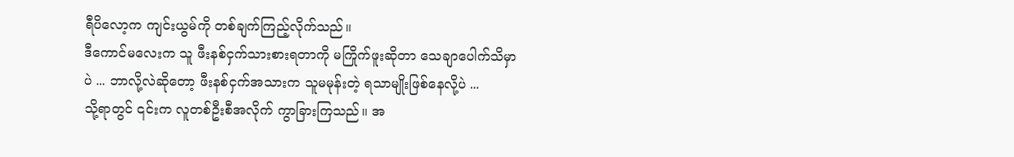ရီပိလော့က ကျင်းယွမ်ကို တစ်ချက်ကြည့်လိုက်သည်။
ဒီကောင်မလေးက သူ ဖီးနစ်ငှက်သားစားရတာကို မကြိုက်ဖူးဆိုတာ သေချာပေါက်သိမှာပဲ ... ဘာလို့လဲဆိုတော့ ဖီးနစ်ငှက်အသားက သူမမုန်းတဲ့ ရသာမျိုးဖြစ်နေလို့ပဲ ...
သို့ရာတွင် ၎င်းက လူတစ်ဦးစီအလိုက် ကွာခြားကြသည်။ အ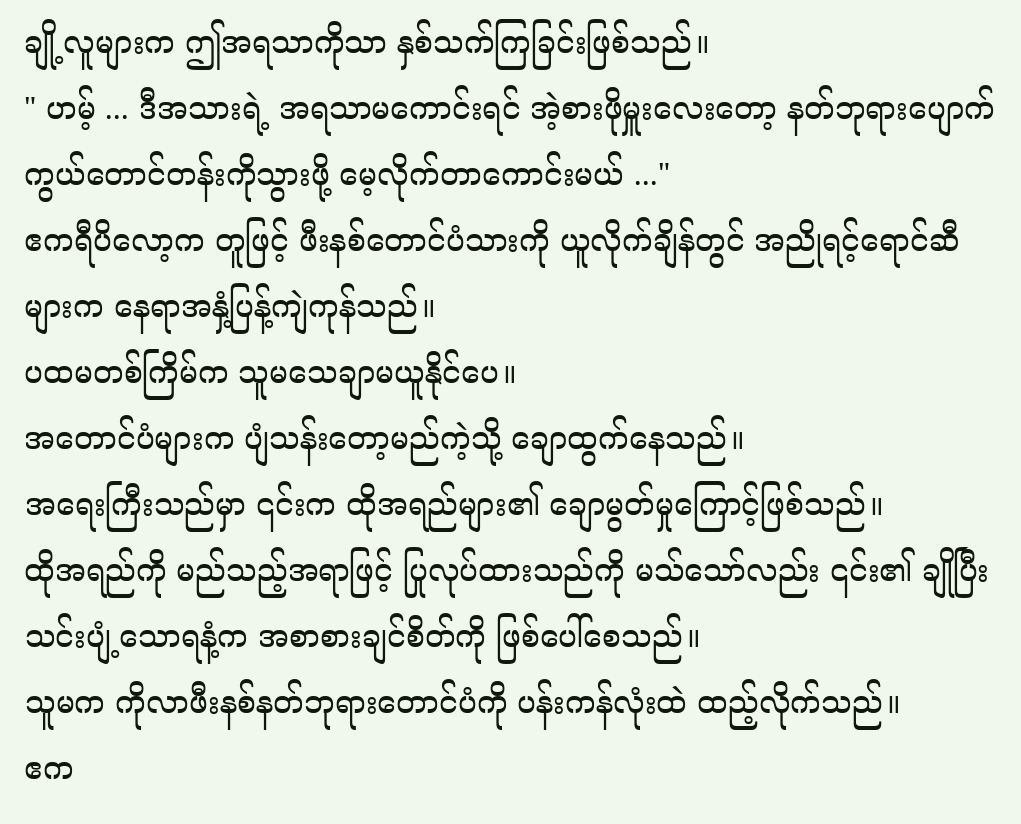ချို့လူများက ဤအရသာကိုသာ နှစ်သက်ကြခြင်းဖြစ်သည်။
" ဟမ့် ... ဒီအသားရဲ့ အရသာမကောင်းရင် အဲ့စားဖိုမှူးလေးတော့ နတ်ဘုရားပျောက်ကွယ်တောင်တန်းကိုသွားဖို့ မေ့လိုက်တာကောင်းမယ် ..."
ဧကရီပိလော့က တူဖြင့် ဖီးနစ်တောင်ပံသားကို ယူလိုက်ချိန်တွင် အညိုရင့်ရောင်ဆီများက နေရာအနှံ့ပြန့်ကျဲကုန်သည်။
ပထမတစ်ကြိမ်က သူမသေချာမယူနိုင်ပေ။
အတောင်ပံများက ပျံသန်းတော့မည်ကဲ့သို့ ချောထွက်နေသည်။
အရေးကြီးသည်မှာ ၎င်းက ထိုအရည်များ၏ ချောမွတ်မှုကြောင့်ဖြစ်သည်။
ထိုအရည်ကို မည်သည့်အရာဖြင့် ပြုလုပ်ထားသည်ကို မသ်သော်လည်း ၎င်း၏ ချိုပြီး သင်းပျံ့သောရနံ့က အစာစားချင်စိတ်ကို ဖြစ်ပေါ်စေသည်။
သူမက ကိုလာဖီးနစ်နတ်ဘုရားတောင်ပံကို ပန်းကန်လုံးထဲ ထည့်လိုက်သည်။
ဧက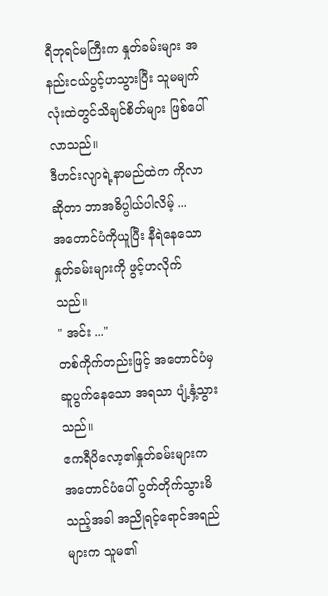ရီဘုရင်မကြီးက နှုတ်ခမ်းများ အနည်းငယ်ပွင့်ဟသွားပြီး သူမမျက်လုံးထဲတွင်သိချင်စိတ်များ ဖြစ်ပေါ်လာသည်။
ဒီဟင်းလျာရဲ့နာမည်ထဲက ကိုလာဆိုတာ ဘာအဓိပ္ပါယ်ပါလိမ့် ...
အတောင်ပံကိုယူပြီး နီရဲနေသောနှုတ်ခမ်းများကို ဖွင့်ဟလိုက်သည်။
" အင်း ..."
တစ်ကိုက်တည်းဖြင့် အတောင်ပံမှ ဆူပွက်နေသော အရသာ ပျံ့နှံ့သွားသည်။
ဧကရီပိလော့၏နှုတ်ခမ်းများက အတောင်ပံပေါ် ပွတ်တိုက်သွားမိသည့်အခါ အညိုရင့်ရောင်အရည်များက သူမ၏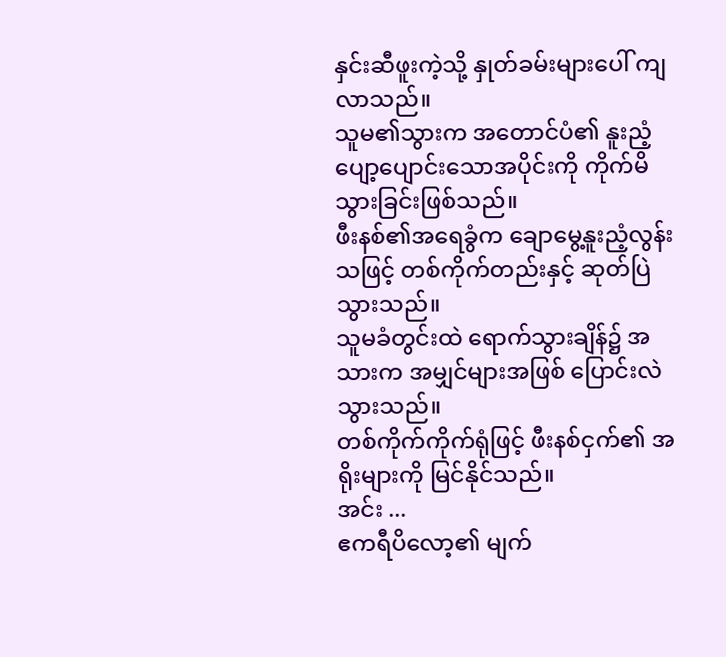နှင်းဆီဖူးကဲ့သို့ နှုတ်ခမ်းများပေါ် ကျလာသည်။
သူမ၏သွားက အတောင်ပံ၏ နူးညံ့ပျော့ပျောင်းသောအပိုင်းကို ကိုက်မိသွားခြင်းဖြစ်သည်။
ဖီးနစ်၏အရေခွံက ချောမွေ့နူးညံ့လွန်းသဖြင့် တစ်ကိုက်တည်းနှင့် ဆုတ်ပြဲသွားသည်။
သူမခံတွင်းထဲ ရောက်သွားချိန်၌ အသားက အမျှင်များအဖြစ် ပြောင်းလဲသွားသည်။
တစ်ကိုက်ကိုက်ရုံဖြင့် ဖီးနစ်ငှက်၏ အရိုးများကို မြင်နိုင်သည်။
အင်း ...
ဧကရီပိလော့၏ မျက်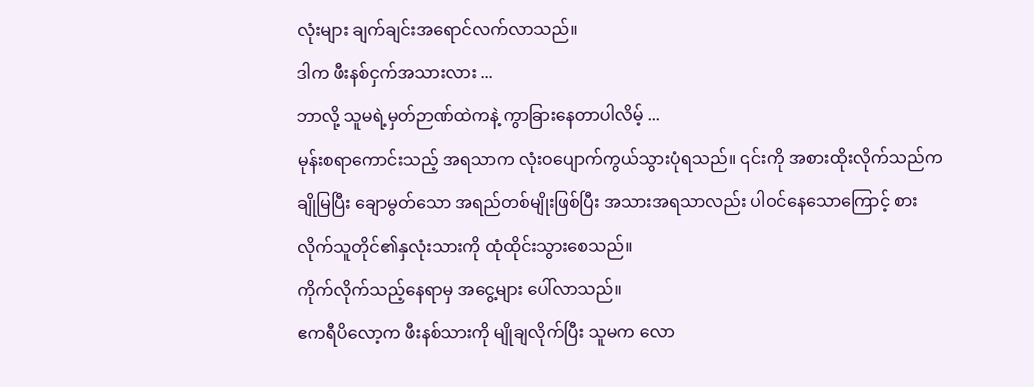လုံးများ ချက်ချင်းအရောင်လက်လာသည်။
ဒါက ဖီးနစ်ငှက်အသားလား ...
ဘာလို့ သူမရဲ့မှတ်ဉာဏ်ထဲကနဲ့ ကွာခြားနေတာပါလိမ့် ...
မုန်းစရာကောင်းသည့် အရသာက လုံးဝပျောက်ကွယ်သွားပုံရသည်။ ၎င်းကို အစားထိုးလိုက်သည်က ချိုမြပြီး ချောမွတ်သော အရည်တစ်မျိုးဖြစ်ပြီး အသားအရသာလည်း ပါဝင်နေသောကြောင့် စားလိုက်သူတိုင်၏နှလုံးသားကို ထုံထိုင်းသွားစေသည်။
ကိုက်လိုက်သည့်နေရာမှ အငွေ့များ ပေါ်လာသည်။
ဧကရီပိလော့က ဖီးနစ်သားကို မျိုချလိုက်ပြီး သူမက လော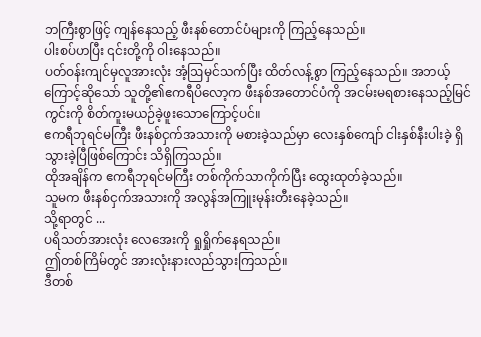ဘကြီးစွာဖြင့် ကျန်နေသည့် ဖီးနစ်တောင်ပံများကို ကြည့်နေသည်။
ပါးစပ်ဟပြီး ၎င်းတို့ကို ဝါးနေသည်။
ပတ်ဝန်းကျင်မှလူအားလုံး အံ့ဩမှင်သက်ပြီး ထိတ်လန့်စွာ ကြည့်နေသည်။ အဘယ့်ကြောင့်ဆိုသော် သူတို့၏ဧကရီပိလော့က ဖီးနစ်အတောင်ပံကို အငမ်းမရစားနေသည့်မြင်ကွင်းကို စိတ်ကူးမယဉ်ခဲ့ဖူးသောကြောင့်ပင်။
ဧကရီဘုရင်မကြီး ဖီးနစ်ငှက်အသားကို မစားခဲ့သည်မှာ လေးနှစ်ကျော် ငါးနှစ်နီးပါးခဲ့ ရှိသွားခဲ့ပြီဖြစ်ကြောင်း သိရှိကြသည်။
ထိုအချိန်က ဧကရီဘုရင်မကြီး တစ်ကိုက်သာကိုက်ပြီး ထွေးထုတ်ခဲ့သည်။
သူမက ဖီးနစ်ငှက်အသားကို အလွန်အကြူးမုန်းတီးနေခဲ့သည်။
သို့ရာတွင် ...
ပရိသတ်အားလုံး လေအေးကို ရှုရှိုက်နေရသည်။
ဤတစ်ကြိမ်တွင် အားလုံးနားလည်သွားကြသည်။
ဒီတစ်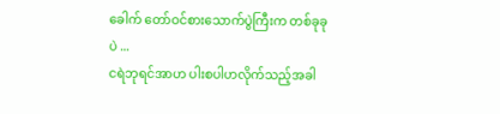ခေါက် တော်ဝင်စားသောက်ပွဲကြီးက တစ်ခုခုပဲ ...
ငရဲဘုရင်အာဟ ပါးစပါဟလိုက်သည့်အခါ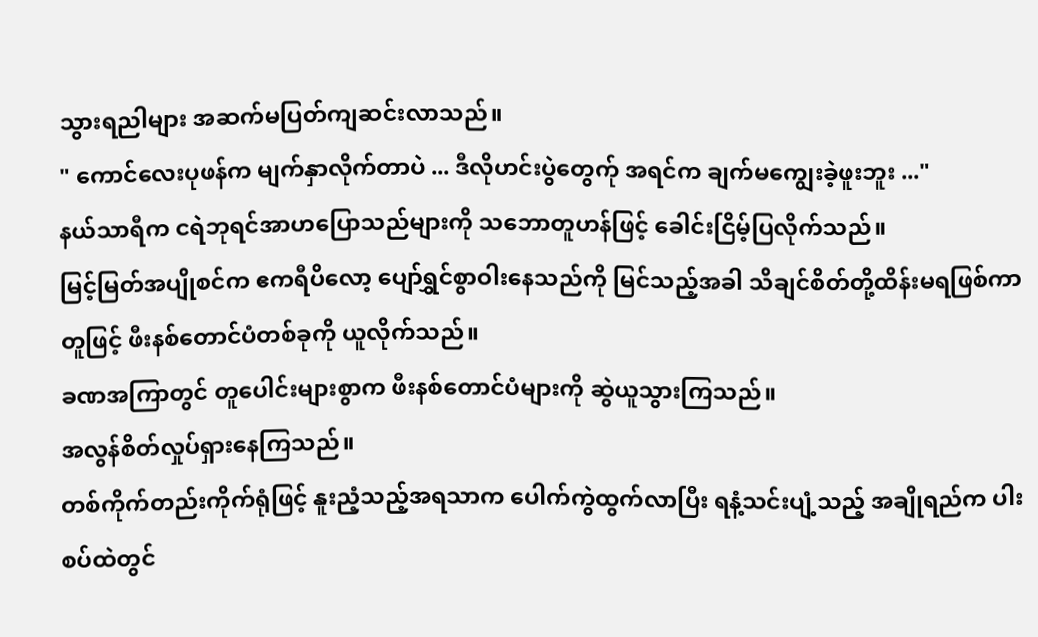သွားရညါများ အဆက်မပြတ်ကျဆင်းလာသည်။
" ကောင်လေးပုဖန်က မျက်နှာလိုက်တာပဲ ... ဒီလိုဟင်းပွဲတွေက်ု အရင်က ချက်မကျွေးခဲ့ဖူးဘူး ..."
နယ်သာရီက ငရဲဘုရင်အာဟပြောသည်များကို သဘောတူဟန်ဖြင့် ခေါင်းငြိမ့်ပြလိုက်သည်။
မြင့်မြတ်အပျိုစင်က ဧကရီပိလော့ ပျော်ရွှင်စွာဝါးနေသည်ကို မြင်သည့်အခါ သိချင်စိတ်တို့ထိန်းမရဖြစ်ကာ တူဖြင့် ဖီးနစ်တောင်ပံတစ်ခုကို ယူလိုက်သည်။
ခဏအကြာတွင် တူပေါင်းများစွာက ဖီးနစ်တောင်ပံများကို ဆွဲယူသွားကြသည်။
အလွန်စိတ်လှုပ်ရှားနေကြသည်။
တစ်ကိုက်တည်းကိုက်ရုံဖြင့် နူးညံ့သည့်အရသာက ပေါက်ကွဲထွက်လာပြီး ရနံ့သင်းပျံ့သည့် အချိုရည်က ပါးစပ်ထဲတွင်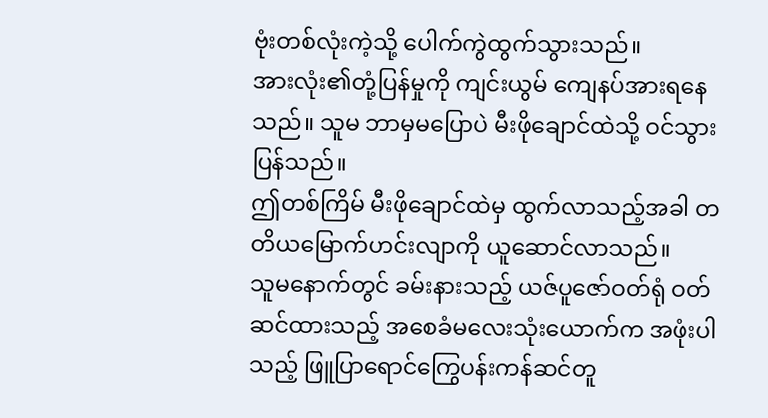ဗုံးတစ်လုံးကဲ့သို့ ပေါက်ကွဲထွက်သွားသည်။
အားလုံး၏တုံ့ပြန်မှုကို ကျင်းယွမ် ကျေနပ်အားရနေသည်။ သူမ ဘာမှမပြောပဲ မီးဖိုချောင်ထဲသို့ ဝင်သွားပြန်သည်။
ဤတစ်ကြိမ် မီးဖိုချောင်ထဲမှ ထွက်လာသည့်အခါ တတိယမြောက်ဟင်းလျာကို ယူဆောင်လာသည်။
သူမနောက်တွင် ခမ်းနားသည့် ယဇ်ပူဇော်ဝတ်ရုံ ဝတ်ဆင်ထားသည့် အစေခံမလေးသုံးယောက်က အဖုံးပါသည့် ဖြူပြာရောင်ကြွေပန်းကန်ဆင်တူ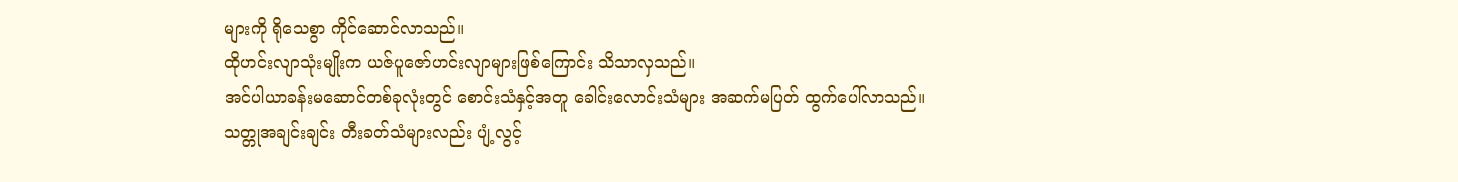များကို ရိုသေစွာ ကိုင်ဆောင်လာသည်။
ထိုဟင်းလျာသုံးမျိုးက ယဇ်ပူဇော်ဟင်းလျာများဖြစ်ကြောင်း သိသာလှသည်။
အင်ပါယာခန်းမဆောင်တစ်ခုလုံးတွင် စောင်းသံနှင့်အတူ ခေါင်းလောင်းသံများ အဆက်မပြတ် ထွက်ပေါ်လာသည်။
သတ္တုအချင်းချင်း တီးခတ်သံများလည်း ပျံ့လွင့်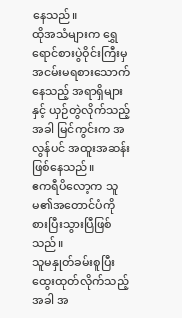နေသည်။
ထိုအသံများက ရွှေရောင်စားပွဲဝိုင်းကြီးမှ အငမ်းမရစားသောက်နေသည့် အရာရှိများနှင့် ယှဉ်တွဲလိုက်သည့်အခါ မြင်ကွင်းက အလွန်ပင် အထူးအဆန်းဖြစ်နေသည်။
ဧကရီပိလော့က သူမ၏အတောင်ပံကို စားပြီးသွားပြီဖြစ်သည်။
သူမနှုတ်ခမ်းစူပြီး ထွေးထုတ်လိုက်သည့်အခါ အ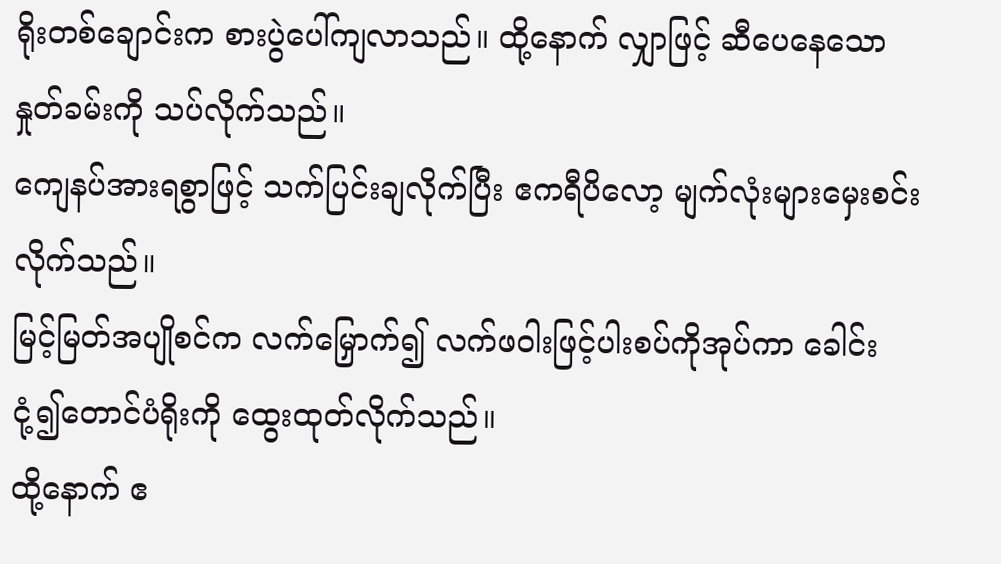ရိုးတစ်ချောင်းက စားပွဲပေါ်ကျလာသည်။ ထို့နောက် လျှာဖြင့် ဆီပေနေသောနှုတ်ခမ်းကို သပ်လိုက်သည်။
ကျေနပ်အားရစွာဖြင့် သက်ပြင်းချလိုက်ပြီး ဧကရီပိလော့ မျက်လုံးများမှေးစင်းလိုက်သည်။
မြင့်မြတ်အပျိုစင်က လက်မြှောက်၍ လက်ဖဝါးဖြင့်ပါးစပ်ကိုအုပ်ကာ ခေါင်းငုံ့၍တောင်ပံရိုးကို ထွေးထုတ်လိုက်သည်။
ထို့နောက် ဧ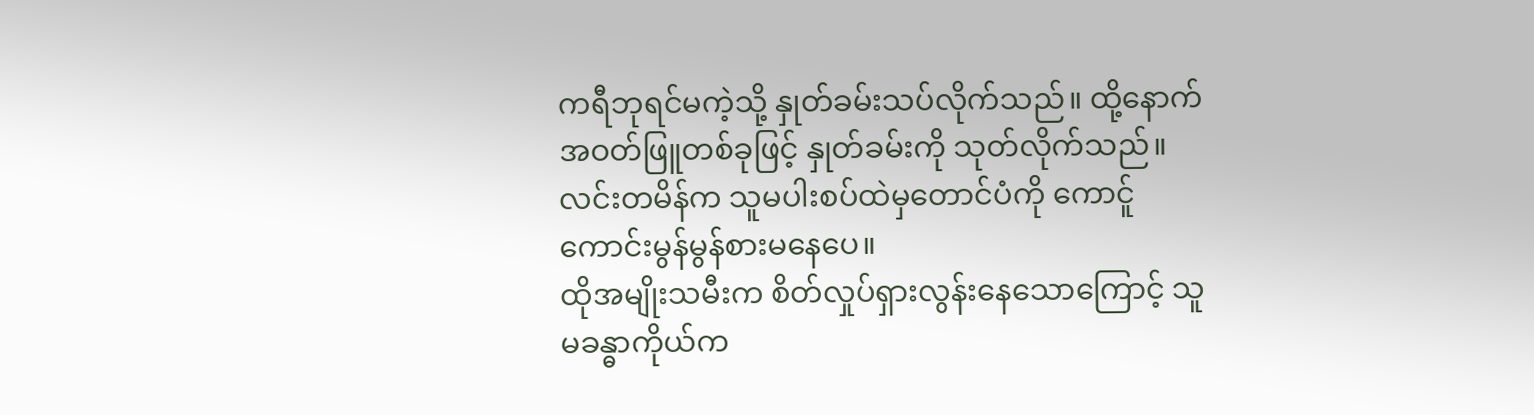ကရီဘုရင်မကဲ့သို့ နှုတ်ခမ်းသပ်လိုက်သည်။ ထို့နောက် အဝတ်ဖြူတစ်ခုဖြင့် နှုတ်ခမ်းကို သုတ်လိုက်သည်။
လင်းတမိန်က သူမပါးစပ်ထဲမှတောင်ပံကို ကောင်ူကောင်းမွန်မွန်စားမနေပေ။
ထိုအမျိုးသမီးက စိတ်လှုပ်ရှားလွန်းနေသောကြောင့် သူမခန္ဓာကိုယ်က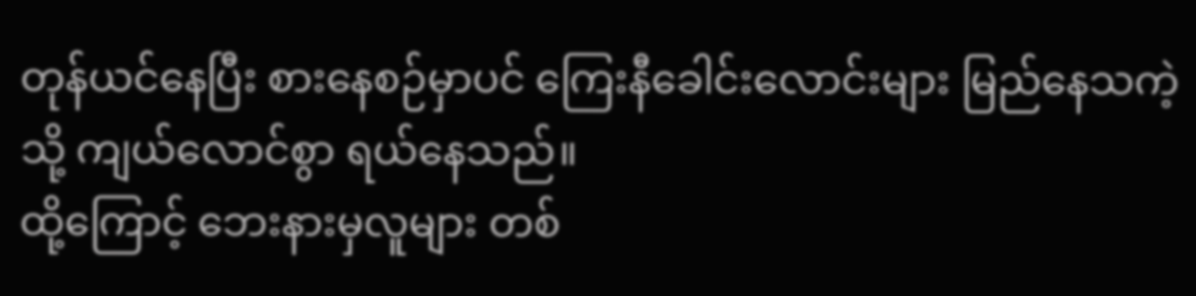တုန်ယင်နေပြီး စားနေစဉ်မှာပင် ကြေးနီခေါင်းလောင်းများ မြည်နေသကဲ့သို့ ကျယ်လောင်စွာ ရယ်နေသည်။
ထို့ကြောင့် ဘေးနားမှလူများ တစ်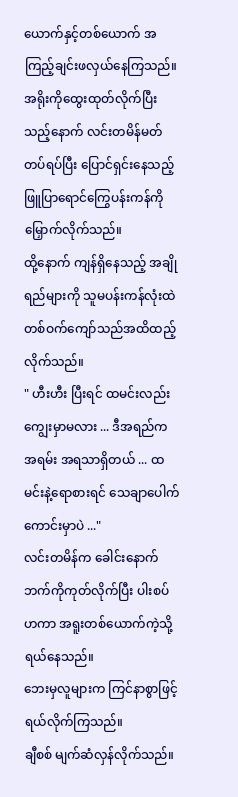ယောက်နှင့်တစ်ယောက် အကြည့်ချင်းဖလှယ်နေကြသည်။
အရိုးကိုထွေးထုတ်လိုက်ပြီးသည့်နောက် လင်းတမိန်မတ်တပ်ရပ်ပြီး ပြောင်ရှင်းနေသည့် ဖြူပြာရောင်ကြွေပန်းကန်ကို မြှောက်လိုက်သည်။
ထို့နောက် ကျန်ရှိနေသည့် အချိုရည်များကို သူမပန်းကန်လုံးထဲ တစ်ဝက်ကျော်သည်အထိထည့်လိုက်သည်။
" ဟီးဟီး ပြီးရင် ထမင်းလည်းကျွေးမှာမလား ... ဒီအရည်က အရမ်း အရသာရှိတယ် ... ထမင်းနဲ့ရောစားရင် သေချာပေါက်ကောင်းမှာပဲ ..."
လင်းတမိန်က ခေါင်းနောက်ဘက်ကိုကုတ်လိုက်ပြီး ပါးစပ်ဟကာ အရူးတစ်ယောက်ကဲ့သို့ ရယ်နေသည်။
ဘေးမှလူများက ကြင်နာစွာဖြင့် ရယ်လိုက်ကြသည်။
ချီစစ် မျက်ဆံလှန်လိုက်သည်။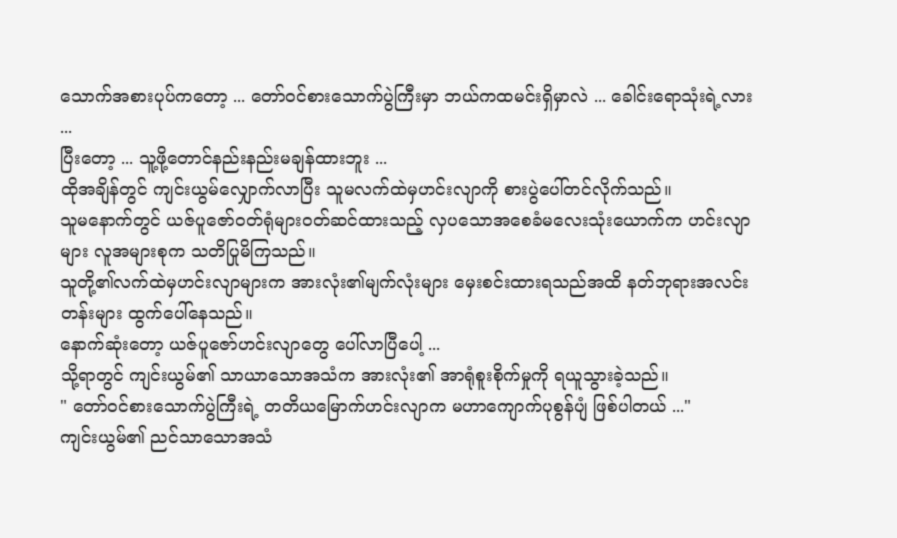သောက်အစားပုပ်ကတော့ ... တော်ဝင်စားသောက်ပွဲကြီးမှာ ဘယ်ကထမင်းရှိမှာလဲ ... ခေါင်းရောသုံးရဲ့လား ...
ပြီးတော့ ... သူ့ဖို့တောင်နည်းနည်းမချန်ထားဘူး ...
ထိုအချိန်တွင် ကျင်းယွမ်လျှောက်လာပြီး သူမလက်ထဲမှဟင်းလျာကို စားပွဲပေါ်တင်လိုက်သည်။
သူမနောက်တွင် ယဇ်ပူဇော်ဝတ်ရုံများဝတ်ဆင်ထားသည့် လှပသောအစေခံမလေးသုံးယောက်က ဟင်းလျာများ လူအများစုက သတိပြုမိကြသည်။
သူတို့၏လက်ထဲမှဟင်းလျာများက အားလုံး၏မျက်လုံးများ မှေးစင်းထားရသည်အထိ နတ်ဘုရားအလင်းတန်းများ ထွက်ပေါ်နေသည်။
နောက်ဆုံးတော့ ယဇ်ပူဇော်ဟင်းလျာတွေ ပေါ်လာပြီပေါ့ ...
သို့ရာတွင် ကျင်းယွမ်၏ သာယာသောအသံက အားလုံး၏ အာရုံစူးစိုက်မှုကို ရယူသွားခဲ့သည်။
" တော်ဝင်စားသောက်ပွဲကြီးရဲ့ တတိယမြောက်ဟင်းလျာက မဟာကျောက်ပုစွန်ပျံ ဖြစ်ပါတယ် ..."
ကျင်းယွမ်၏ ညင်သာသောအသံ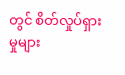တွင် စိတ်လှုပ်ရှားမှုများ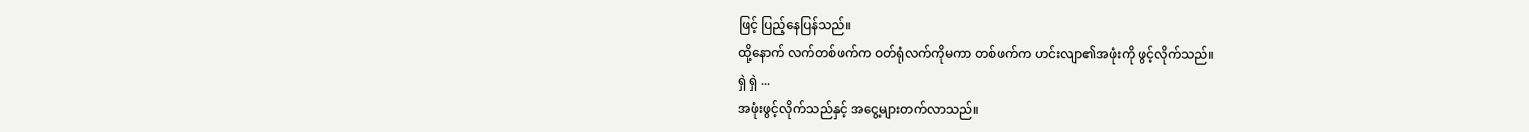ဖြင့် ပြည့်နေပြန်သည်။
ထို့နောက် လက်တစ်ဖက်က ဝတ်ရုံလက်ကိုမကာ တစ်ဖက်က ဟင်းလျာ၏အဖုံးကို ဖွင့်လိုက်သည်။
ရှဲ ရှဲ ...
အဖုံးဖွင့်လိုက်သည်နှင့် အငွေ့များတက်လာသည်။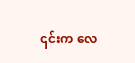၎င်းက လေ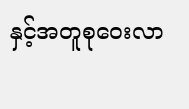နှင့်အတူစုဝေးလာ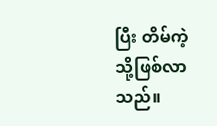ပြီး တိမ်ကဲ့သို့ဖြစ်လာသည်။